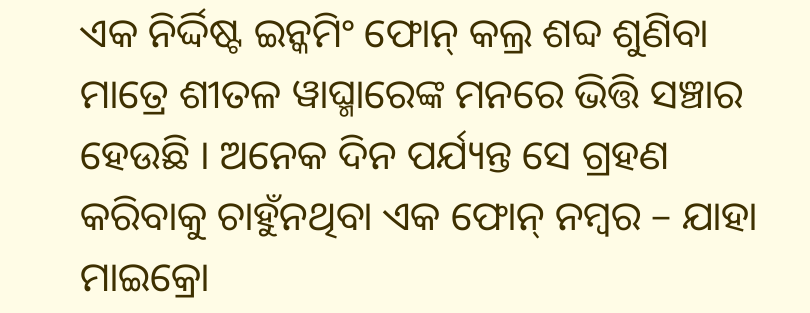ଏକ ନିର୍ଦ୍ଦିଷ୍ଟ ଇନ୍କମିଂ ଫୋନ୍ କଲ୍ର ଶବ୍ଦ ଶୁଣିବା ମାତ୍ରେ ଶୀତଳ ୱାଘ୍ମାରେଙ୍କ ମନରେ ଭିତ୍ତି ସଞ୍ଚାର ହେଉଛି । ଅନେକ ଦିନ ପର୍ଯ୍ୟନ୍ତ ସେ ଗ୍ରହଣ କରିବାକୁ ଚାହୁଁନଥିବା ଏକ ଫୋନ୍ ନମ୍ବର – ଯାହା ମାଇକ୍ରୋ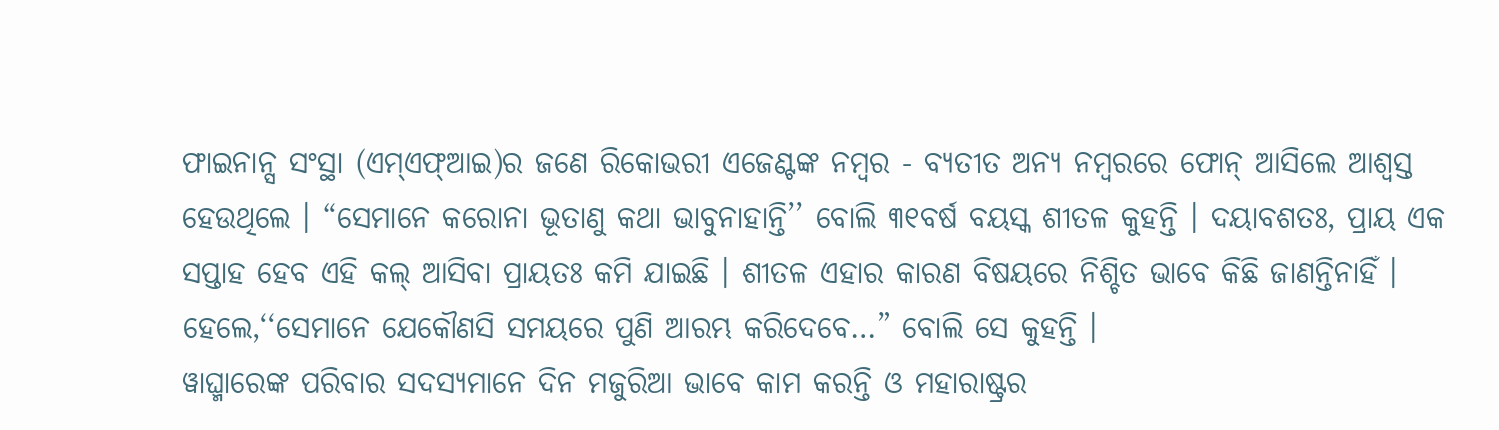ଫାଇନାନ୍ସ ସଂସ୍ଥା (ଏମ୍ଏଫ୍ଆଇ)ର ଜଣେ ରିକୋଭରୀ ଏଜେଣ୍ଟଙ୍କ ନମ୍ବର - ବ୍ୟତୀତ ଅନ୍ୟ ନମ୍ବରରେ ଫୋନ୍ ଆସିଲେ ଆଶ୍ୱସ୍ତ ହେଉଥିଲେ । “ସେମାନେ କରୋନା ଭୂତାଣୁ କଥା ଭାବୁନାହାନ୍ତି’’ ବୋଲି ୩୧ବର୍ଷ ବୟସ୍କ ଶୀତଳ କୁହନ୍ତି । ଦୟାବଶତଃ, ପ୍ରାୟ ଏକ ସପ୍ତାହ ହେବ ଏହି କଲ୍ ଆସିବା ପ୍ରାୟତଃ କମି ଯାଇଛି । ଶୀତଳ ଏହାର କାରଣ ବିଷୟରେ ନିଶ୍ଚିତ ଭାବେ କିଛି ଜାଣନ୍ତିନାହିଁ । ହେଲେ,‘‘ସେମାନେ ଯେକୌଣସି ସମୟରେ ପୁଣି ଆରମ୍ଭ କରିଦେବେ…” ବୋଲି ସେ କୁହନ୍ତି ।
ୱାଘ୍ମାରେଙ୍କ ପରିବାର ସଦସ୍ୟମାନେ ଦିନ ମଜୁରିଆ ଭାବେ କାମ କରନ୍ତି ଓ ମହାରାଷ୍ଟ୍ରର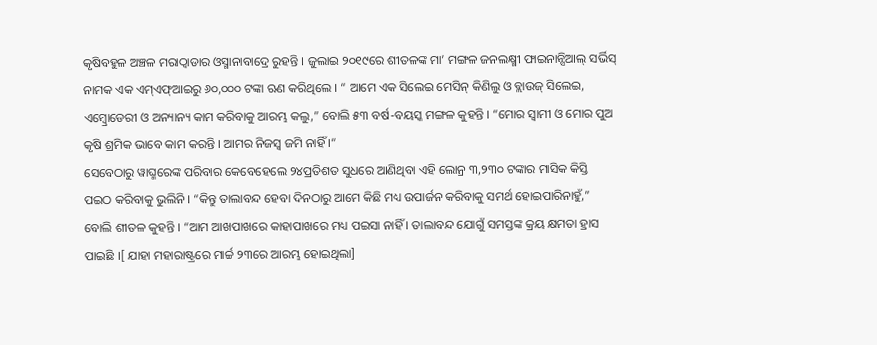କୃଷିବହୁଳ ଅଞ୍ଚଳ ମରାଠ୍ୱାଡାର ଓସ୍ମାନାବାଦ୍ରେ ରୁହନ୍ତି । ଜୁଲାଇ ୨୦୧୯ରେ ଶୀତଳଙ୍କ ମା’ ମଙ୍ଗଳ ଜନଲକ୍ଷ୍ମୀ ଫାଇନାନ୍ସିଆଲ୍ ସର୍ଭିସ୍ ନାମକ ଏକ ଏମ୍ଏଫ୍ଆଇରୁ ୬୦,୦୦୦ ଟଙ୍କା ଋଣ କରିଥିଲେ । “ ଆମେ ଏକ ସିଲେଇ ମେସିନ୍ କିଣିଲୁ ଓ ବ୍ଲାଉଜ୍ ସିଲେଇ, ଏମ୍ବ୍ରୋଡେରୀ ଓ ଅନ୍ୟାନ୍ୟ କାମ କରିବାକୁ ଆରମ୍ଭ କଲୁ,” ବୋଲି ୫୩ ବର୍ଷ-ବୟସ୍କ ମଙ୍ଗଳ କୁହନ୍ତି । “ମୋର ସ୍ୱାମୀ ଓ ମୋର ପୁଅ କୃଷି ଶ୍ରମିକ ଭାବେ କାମ କରନ୍ତି । ଆମର ନିଜସ୍ୱ ଜମି ନାହିଁ ।“
ସେବେଠାରୁ ୱାଘ୍ମରେଙ୍କ ପରିବାର କେବେହେଲେ ୨୪ପ୍ରତିଶତ ସୁଧରେ ଆଣିଥିବା ଏହି ଲୋନ୍ର ୩,୨୩୦ ଟଙ୍କାର ମାସିକ କିସ୍ତି ପଇଠ କରିବାକୁ ଭୁଲିନି । “କିନ୍ତୁ ତାଲାବନ୍ଦ ହେବା ଦିନଠାରୁ ଆମେ କିଛି ମଧ୍ୟ ଉପାର୍ଜନ କରିବାକୁ ସମର୍ଥ ହୋଇପାରିନାହୁଁ,” ବୋଲି ଶୀତଳ କୁହନ୍ତି । “ଆମ ଆଖପାଖରେ କାହାପାଖରେ ମଧ୍ୟ ପଇସା ନାହିଁ । ତାଲାବନ୍ଦ ଯୋଗୁଁ ସମସ୍ତଙ୍କ କ୍ରୟ କ୍ଷମତା ହ୍ରାସ ପାଇଛି ।[ ଯାହା ମହାରାଷ୍ଟ୍ରରେ ମାର୍ଚ୍ଚ ୨୩ରେ ଆରମ୍ଭ ହୋଇଥିଲା]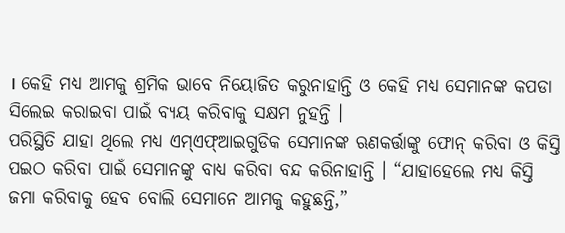। କେହି ମଧ୍ୟ ଆମକୁ ଶ୍ରମିକ ଭାବେ ନିୟୋଜିତ କରୁନାହାନ୍ତି ଓ କେହି ମଧ୍ୟ ସେମାନଙ୍କ କପଡା ସିଲେଇ କରାଇବା ପାଇଁ ବ୍ୟୟ କରିବାକୁ ସକ୍ଷମ ନୁହନ୍ତି ।
ପରିସ୍ଥିତି ଯାହା ଥିଲେ ମଧ୍ୟ ଏମ୍ଏଫ୍ଆଇଗୁଡିକ ସେମାନଙ୍କ ଋଣକର୍ତ୍ତାଙ୍କୁ ଫୋନ୍ କରିବା ଓ କିସ୍ତି ପଇଠ କରିବା ପାଇଁ ସେମାନଙ୍କୁ ବାଧ୍ୟ କରିବା ବନ୍ଦ କରିନାହାନ୍ତି । “ଯାହାହେଲେ ମଧ୍ୟ କିସ୍ତି ଜମା କରିବାକୁ ହେବ ବୋଲି ସେମାନେ ଆମକୁ କହୁଛନ୍ତି,”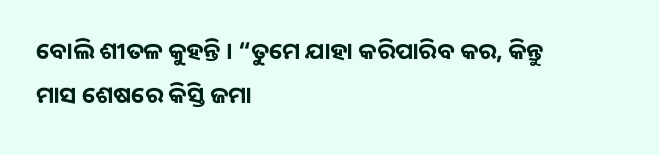ବୋଲି ଶୀତଳ କୁହନ୍ତି । “ତୁମେ ଯାହା କରିପାରିବ କର, କିନ୍ତୁ ମାସ ଶେଷରେ କିସ୍ତି ଜମା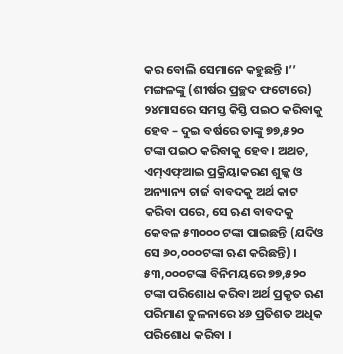କର ବୋଲି ସେମାନେ କହୁଛନ୍ତି ।’’
ମଙ୍ଗଳଙ୍କୁ (ଶୀର୍ଷର ପ୍ରଚ୍ଛଦ ଫଟୋରେ) ୨୪ମାସରେ ସମସ୍ତ କିସ୍ତି ପଇଠ କରିବାକୁ ହେବ – ଦୁଇ ବର୍ଷରେ ତାଙ୍କୁ ୭୭,୫୨୦ ଟଙ୍କା ପଇଠ କରିବାକୁ ହେବ । ଅଥଚ, ଏମ୍ଏଫ୍ଆଇ ପ୍ରକ୍ରିୟାକରଣ ଶୁଳ୍କ ଓ ଅନ୍ୟାନ୍ୟ ଚାର୍ଜ ବାବଦକୁ ଅର୍ଥ କାଟ କରିବା ପରେ, ସେ ଋଣ ବାବଦକୁ କେବଳ ୫୩୦୦୦ ଟଙ୍କା ପାଇଛନ୍ତି (ଯଦିଓ ସେ ୬୦,୦୦୦ଟଙ୍କା ଋଣ କରିଛନ୍ତି) ।
୫୩,୦୦୦ଟଙ୍କା ବିନିମୟରେ ୭୭,୫୨୦ ଟଙ୍କା ପରିଶୋଧ କରିବା ଅର୍ଥ ପ୍ରକୃତ ଋଣ ପରିମାଣ ତୁଳନାରେ ୪୬ ପ୍ରତିଶତ ଅଧିକ ପରିଶୋଧ କରିବା ।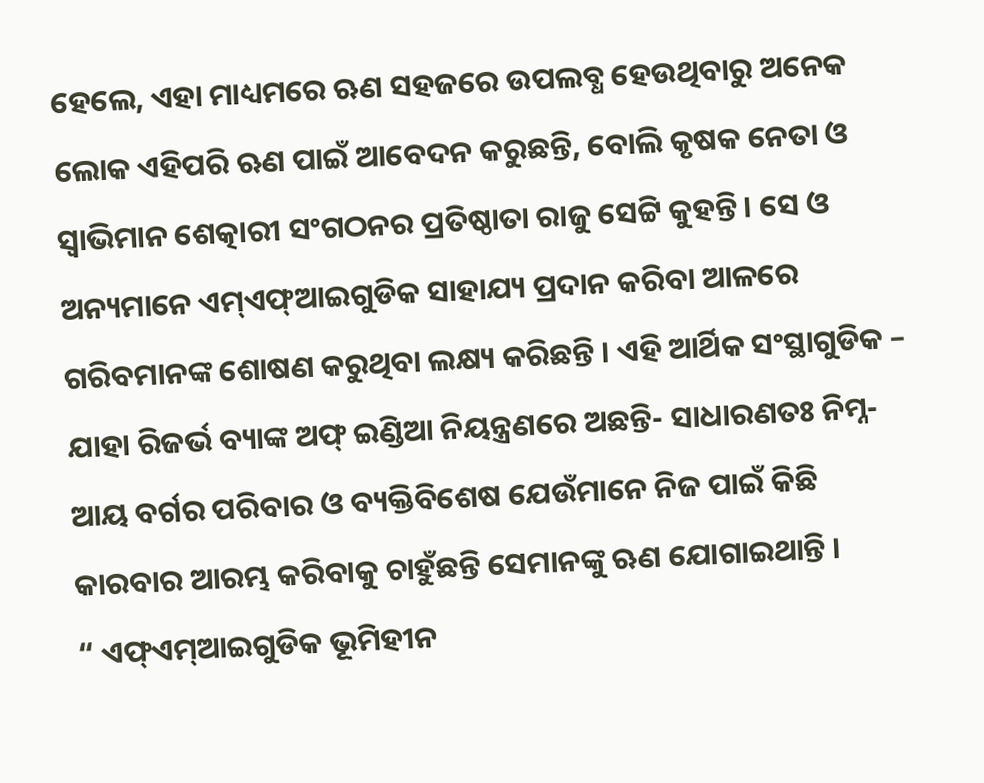ହେଲେ, ଏହା ମାଧ୍ୟମରେ ଋଣ ସହଜରେ ଉପଲବ୍ଧ ହେଉଥିବାରୁ ଅନେକ ଲୋକ ଏହିପରି ଋଣ ପାଇଁ ଆବେଦନ କରୁଛନ୍ତି, ବୋଲି କୃଷକ ନେତା ଓ ସ୍ୱାଭିମାନ ଶେତ୍କାରୀ ସଂଗଠନର ପ୍ରତିଷ୍ଠାତା ରାଜୁ ସେଟ୍ଟି କୁହନ୍ତି । ସେ ଓ ଅନ୍ୟମାନେ ଏମ୍ଏଫ୍ଆଇଗୁଡିକ ସାହାଯ୍ୟ ପ୍ରଦାନ କରିବା ଆଳରେ ଗରିବମାନଙ୍କ ଶୋଷଣ କରୁଥିବା ଲକ୍ଷ୍ୟ କରିଛନ୍ତି । ଏହି ଆର୍ଥିକ ସଂସ୍ଥାଗୁଡିକ – ଯାହା ରିଜର୍ଭ ବ୍ୟାଙ୍କ ଅଫ୍ ଇଣ୍ଡିଆ ନିୟନ୍ତ୍ରଣରେ ଅଛନ୍ତି- ସାଧାରଣତଃ ନିମ୍ନ-ଆୟ ବର୍ଗର ପରିବାର ଓ ବ୍ୟକ୍ତିବିଶେଷ ଯେଉଁମାନେ ନିଜ ପାଇଁ କିଛି କାରବାର ଆରମ୍ଭ କରିବାକୁ ଚାହୁଁଛନ୍ତି ସେମାନଙ୍କୁ ଋଣ ଯୋଗାଇଥାନ୍ତି ।
“ ଏଫ୍ଏମ୍ଆଇଗୁଡିକ ଭୂମିହୀନ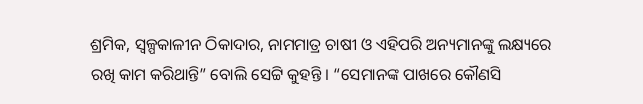ଶ୍ରମିକ, ସ୍ୱଳ୍ପକାଳୀନ ଠିକାଦାର, ନାମମାତ୍ର ଚାଷୀ ଓ ଏହିପରି ଅନ୍ୟମାନଙ୍କୁ ଲକ୍ଷ୍ୟରେ ରଖି କାମ କରିଥାନ୍ତି” ବୋଲି ସେଟ୍ଟି କୁହନ୍ତି । “ସେମାନଙ୍କ ପାଖରେ କୌଣସି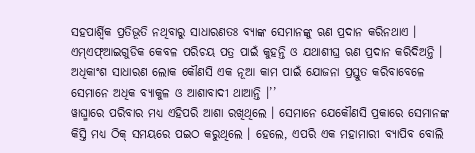ସହପାର୍ଶ୍ୱିକ ପ୍ରତିଭୂତି ନଥିବାରୁ ସାଧାରଣତଃ ବ୍ୟାଙ୍କ ସେମାନଙ୍କୁ ଋଣ ପ୍ରଦାନ କରିନଥାଏ । ଏମ୍ଏଫ୍ଆଇଗୁଡିକ କେବଳ ପରିଚୟ ପତ୍ର ପାଇଁ କୁହନ୍ତି ଓ ଯଥାଶୀଘ୍ର ଋଣ ପ୍ରଦାନ କରିଦିଅନ୍ତି । ଅଧିକାଂଶ ସାଧାରଣ ଲୋକ କୌଣସି ଏକ ନୂଆ କାମ ପାଇଁ ଯୋଜନା ପ୍ରସ୍ତୁତ କରିବାବେଳେ ସେମାନେ ଅଧିକ ବ୍ୟାକୁଳ ଓ ଆଶାବାଦୀ ଥାଆନ୍ତି ।’’
ୱାଘ୍ମାରେ ପରିବାର ମଧ୍ୟ ଏହିପରି ଆଶା ରଖିଥିଲେ । ସେମାନେ ଯେକୌଣସି ପ୍ରକାରେ ସେମାନଙ୍କ କିସ୍ତି ମଧ୍ୟ ଠିକ୍ ସମୟରେ ପଇଠ କରୁଥିଲେ । ହେଲେ, ଏପରି ଏକ ମହାମାରୀ ବ୍ୟାପିବ ବୋଲି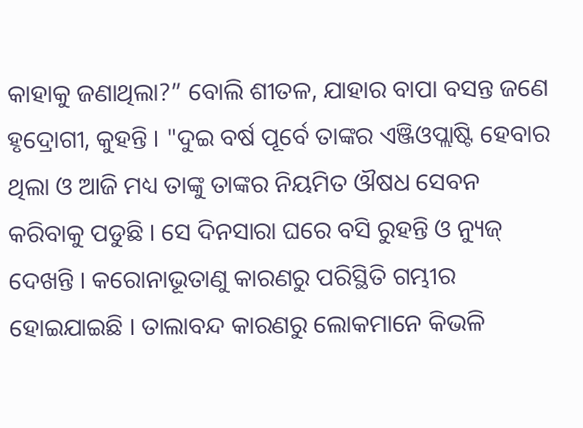କାହାକୁ ଜଣାଥିଲା?” ବୋଲି ଶୀତଳ, ଯାହାର ବାପା ବସନ୍ତ ଜଣେ ହୃଦ୍ରୋଗୀ, କୁହନ୍ତି । "ଦୁଇ ବର୍ଷ ପୂର୍ବେ ତାଙ୍କର ଏଞ୍ଜିଓପ୍ଲାଷ୍ଟି ହେବାର ଥିଲା ଓ ଆଜି ମଧ୍ୟ ତାଙ୍କୁ ତାଙ୍କର ନିୟମିତ ଔଷଧ ସେବନ କରିବାକୁ ପଡୁଛି । ସେ ଦିନସାରା ଘରେ ବସି ରୁହନ୍ତି ଓ ନ୍ୟୁଜ୍ ଦେଖନ୍ତି । କରୋନାଭୂତାଣୁ କାରଣରୁ ପରିସ୍ଥିତି ଗମ୍ଭୀର ହୋଇଯାଇଛି । ତାଲାବନ୍ଦ କାରଣରୁ ଲୋକମାନେ କିଭଳି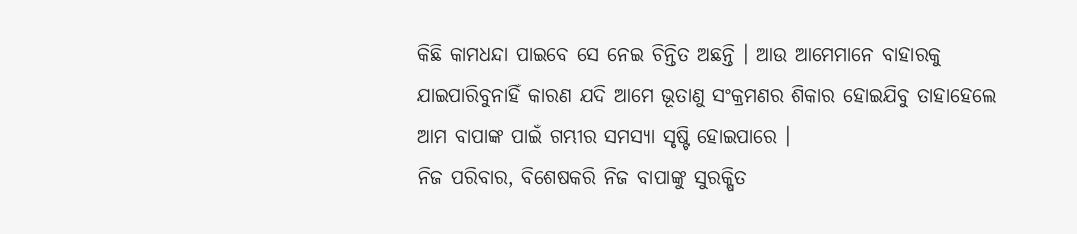କିଛି କାମଧନ୍ଦା ପାଇବେ ସେ ନେଇ ଚିନ୍ତିତ ଅଛନ୍ତି । ଆଉ ଆମେମାନେ ବାହାରକୁ ଯାଇପାରିବୁନାହିଁ କାରଣ ଯଦି ଆମେ ଭୂତାଣୁ ସଂକ୍ରମଣର ଶିକାର ହୋଇଯିବୁ ତାହାହେଲେ ଆମ ବାପାଙ୍କ ପାଇଁ ଗମ୍ଭୀର ସମସ୍ୟା ସୃଷ୍ଟି ହୋଇପାରେ ।
ନିଜ ପରିବାର, ବିଶେଷକରି ନିଜ ବାପାଙ୍କୁ ସୁରକ୍ଷିତ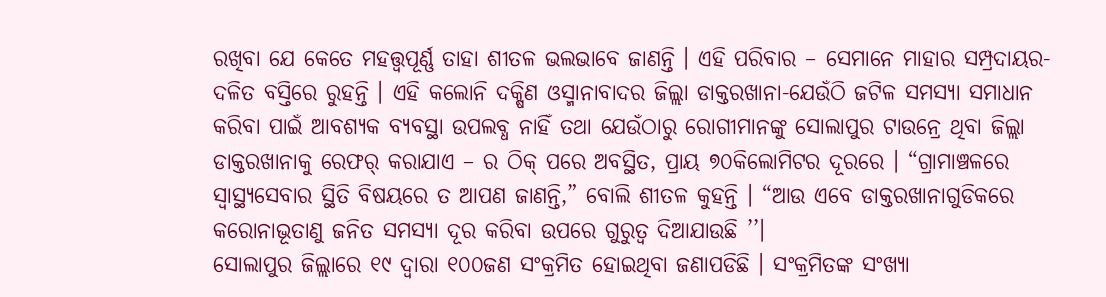ରଖିବା ଯେ କେତେ ମହତ୍ତ୍ୱପୂର୍ଣ୍ଣ ତାହା ଶୀତଳ ଭଲଭାବେ ଜାଣନ୍ତି । ଏହି ପରିବାର – ସେମାନେ ମାହାର ସମ୍ପ୍ରଦାୟର- ଦଳିତ ବସ୍ତିରେ ରୁହନ୍ତି । ଏହି କଲୋନି ଦକ୍ଷିଣ ଓସ୍ମାନାବାଦର ଜିଲ୍ଲା ଡାକ୍ତରଖାନା-ଯେଉଁଠି ଜଟିଳ ସମସ୍ୟା ସମାଧାନ କରିବା ପାଇଁ ଆବଶ୍ୟକ ବ୍ୟବସ୍ଥା ଉପଲବ୍ଧ ନାହିଁ ତଥା ଯେଉଁଠାରୁ ରୋଗୀମାନଙ୍କୁ ସୋଲାପୁର ଟାଉନ୍ରେ ଥିବା ଜିଲ୍ଲା ଡାକ୍ତରଖାନାକୁ ରେଫର୍ କରାଯାଏ – ର ଠିକ୍ ପରେ ଅବସ୍ଥିତ, ପ୍ରାୟ ୭୦କିଲୋମିଟର ଦୂରରେ । “ଗ୍ରାମାଞ୍ଚଳରେ ସ୍ୱାସ୍ଥ୍ୟସେବାର ସ୍ଥିତି ବିଷୟରେ ତ ଆପଣ ଜାଣନ୍ତି,” ବୋଲି ଶୀତଳ କୁହନ୍ତି । “ଆଉ ଏବେ ଡାକ୍ତରଖାନାଗୁଡିକରେ କରୋନାଭୂତାଣୁ ଜନିତ ସମସ୍ୟା ଦୂର କରିବା ଉପରେ ଗୁରୁତ୍ୱ ଦିଆଯାଉଛି ’’।
ସୋଲାପୁର ଜିଲ୍ଲାରେ ୧୯ ଦ୍ୱାରା ୧୦୦ଜଣ ସଂକ୍ରମିତ ହୋଇଥିବା ଜଣାପଡିଛି । ସଂକ୍ରମିତଙ୍କ ସଂଖ୍ୟା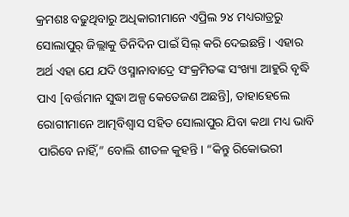କ୍ରମଶଃ ବଢୁଥିବାରୁ ଅଧିକାରୀମାନେ ଏପ୍ରିଲ ୨୪ ମଧ୍ୟରାତ୍ରରୁ ସୋଲାପୁର୍ ଜିଲ୍ଲାକୁ ତିନିଦିନ ପାଇଁ ସିଲ୍ କରି ଦେଇଛନ୍ତି । ଏହାର ଅର୍ଥ ଏହା ଯେ ଯଦି ଓସ୍ମାନାବାଦ୍ରେ ସଂକ୍ରମିତଙ୍କ ସଂଖ୍ୟା ଆହୁରି ବୃଦ୍ଧି ପାଏ [ବର୍ତ୍ତମାନ ସୁଦ୍ଧା ଅଳ୍ପ କେତେଜଣ ଅଛନ୍ତି], ତାହାହେଲେ ରୋଗୀମାନେ ଆତ୍ମବିଶ୍ୱାସ ସହିତ ସୋଲାପୁର ଯିବା କଥା ମଧ୍ୟ ଭାବି ପାରିବେ ନାହିଁ,” ବୋଲି ଶୀତଳ କୁହନ୍ତି । “କିନ୍ତୁ ରିକୋଭରୀ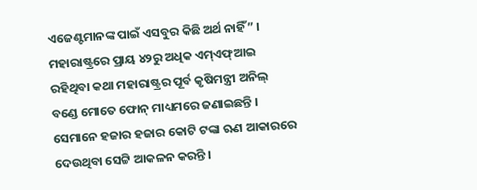ଏଜେଣ୍ଟମାନଙ୍କ ପାଇଁ ଏସବୁର କିଛି ଅର୍ଥ ନାହିଁ” । ମହାରାଷ୍ଟ୍ରରେ ପ୍ରାୟ ୪୨ରୁ ଅଧିକ ଏମ୍ଏଫ୍ଆଇ ରହିଥିବା କଥା ମହାରାଷ୍ଟ୍ରର ପୂର୍ବ କୃଷିମନ୍ତ୍ରୀ ଅନିଲ୍ ବଣ୍ଡେ ମୋତେ ଫୋନ୍ ମାଧ୍ୟମରେ ଜଣାଇଛନ୍ତି । ସେମାନେ ହଜାର ହଜାର କୋଟି ଟଙ୍କା ଋଣ ଆକାରରେ ଦେଉଥିବା ସେଟ୍ଟି ଆକଳନ କରନ୍ତି ।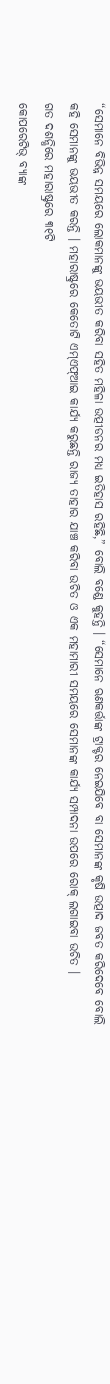“ସେମାନେ ବିଭିନ୍ନ ସମୟରେ ଲୋକମାନଙ୍କୁ ଭୟଭୀତ କରିବା ସହିତ ମହିଳା ଉତ୍ପୀଡନର ମଧ୍ୟ ଇତିହାସ ରହିଛି,” ବୋଲି ବଣ୍ଡେ କୁହନ୍ତି । “ସେମାନେ ଋଣକର୍ତ୍ତାଙ୍କ ଟ୍ରାକ୍ଟର ନେଇଯିବେ ବା ସେମାନଙ୍କ କୃଷି ଉତ୍ପାଦ ଜବତ କରିଦେବେ ବୋଲି କହି ସେମାନଙ୍କୁ ଭୟଭୀତ କରନ୍ତି । ମହାରାଷ୍ଟ୍ରରେ କେତୋଟି ଏମ୍ଏଫ୍ଆଇ କାର୍ଯ୍ୟ କରୁଛନ୍ତି ରାଜ୍ୟ ତାହାର ଯାଞ୍ଚ କରିବା ଉଚିତ ଓ ଏକ ମହାମାରୀ ସମୟରେ ସେମାନଙ୍କ କାର୍ଯ୍ୟ ସମ୍ପାଦନା ଉପରେ ରୋକ୍ ଲଗାଇବା ଉଚିତ ।
ଗତ ଦଶନ୍ଧିରେ ମହାରାଷ୍ଟ୍ରରେ ୩୧ଟି
କୋପରେଟିଭ୍ ବ୍ୟାଙ୍କ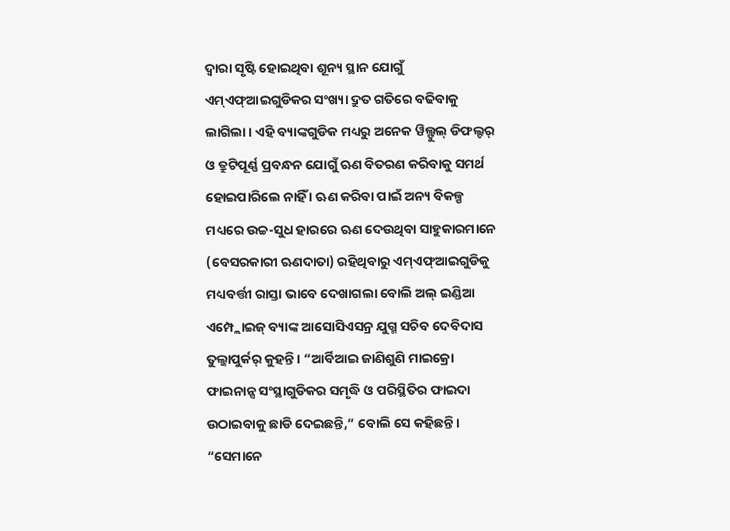ଦ୍ୱାରା ସୃଷ୍ଟି ହୋଇଥିବା ଶୂନ୍ୟ ସ୍ଥାନ ଯୋଗୁଁ ଏମ୍ଏଫ୍ଆଇଗୁଡିକର ସଂଖ୍ୟା ଦ୍ରୁତ ଗତିରେ ବଢିବାକୁ ଲାଗିଲା । ଏହି ବ୍ୟାଙ୍କଗୁଡିକ ମଧ୍ୟରୁ ଅନେକ ୱିଲ୍ଫୁଲ୍ ଡିଫଲ୍ଟର୍ ଓ ତ୍ରୁଟିପୂର୍ଣ୍ଣ ପ୍ରବନ୍ଧନ ଯୋଗୁଁ ଋଣ ବିତରଣ କରିବାକୁ ସମର୍ଥ ହୋଇପାରିଲେ ନାହିଁ । ଋଣ କରିବା ପାଇଁ ଅନ୍ୟ ବିକଳ୍ପ ମଧ୍ୟରେ ଉଚ୍ଚ-ସୁଧ ହାରରେ ଋଣ ଦେଉଥିବା ସାହୁକାରମାନେ (ବେସରକାରୀ ଋଣଦାତା) ରହିଥିବାରୁ ଏମ୍ଏଫ୍ଆଇଗୁଡିକୁ ମଧ୍ୟବର୍ତ୍ତୀ ରାସ୍ତା ଭାବେ ଦେଖାଗଲା ବୋଲି ଅଲ୍ ଇଣ୍ଡିଆ ଏମ୍ପ୍ଲୋଇଜ୍ ବ୍ୟାଙ୍କ ଆସୋସିଏସନ୍ର ଯୁଗ୍ମ ସଚିବ ଦେବିଦାସ ତୁଲ୍ଜାପୁର୍କର୍ କୁହନ୍ତି । “ଆର୍ବିଆଇ ଜାଣିଶୁଣି ମାଇକ୍ରୋ ଫାଇନାନ୍ସ ସଂସ୍ଥାଗୁଡିକର ସମୃଦ୍ଧି ଓ ପରିସ୍ଥିତିର ଫାଇଦା ଉଠାଇବାକୁ ଛାଡି ଦେଇଛନ୍ତି,” ବୋଲି ସେ କହିଛନ୍ତି। “ସେମାନେ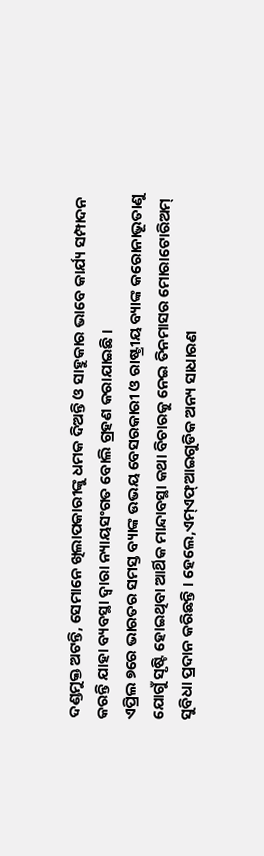ଦଣ୍ଡମୁକ୍ତ ଅଟନ୍ତି, ସେମାନେ ଖିଲାପକାରୀଙ୍କୁ ଧମକ ଦିଅନ୍ତି ଓ ସାହୁକାର ଭାବେ କାର୍ଯ୍ୟ ସମ୍ପାଦନ କରନ୍ତି ଯାହା ବ୍ୟବସ୍ଥା ଦ୍ୱାରା ନ୍ୟାୟସଂଗତ ବୋଲି ଗ୍ରହଣ କରାଯାଇଛି ।
ଏପ୍ରିଲ ୭ରେ ଭାରତର ସମସ୍ତ ବ୍ୟାଙ୍କ ଉଭୟ ବେସରକାରୀ ଓ ରାଷ୍ଟ୍ରୀୟ ବ୍ୟାଙ୍କ କରୋନାଭୂତାଣୁ ଯୋଗୁଁ ସୃଷ୍ଟି ହୋଇଥିବା ଆର୍ଥିକ ମାନ୍ଦାବସ୍ଥା କଥା ବିଚାରକୁ ନେଇ ତିନମାସର ମୋରାଟୋରିଅମ୍ ସୁବିଧା ପ୍ରଦାନ କରିଛନ୍ତି । ହେଲେ,ଏମ୍ଏଫ୍ଆଇଗୁଡିକ ଅନ୍ୟ ସାଧାରଣ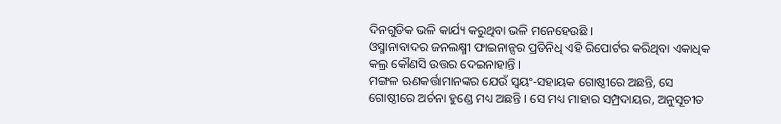ଦିନଗୁଡିକ ଭଳି କାର୍ଯ୍ୟ କରୁଥିବା ଭଳି ମନେହେଉଛି ।
ଓସ୍ମାନାବାଦର ଜନଲକ୍ଷ୍ମୀ ଫାଇନାନ୍ସର ପ୍ରତିନିଧି ଏହି ରିପୋର୍ଟର କରିଥିବା ଏକାଧିକ କଲ୍ର କୌଣସି ଉତ୍ତର ଦେଇନାହାନ୍ତି ।
ମଙ୍ଗଳ ଋଣକର୍ତ୍ତାମାନଙ୍କର ଯେଉଁ ସ୍ୱୟଂ-ସହାୟକ ଗୋଷ୍ଠୀରେ ଅଛନ୍ତି, ସେ ଗୋଷ୍ଠୀରେ ଅର୍ଚନା ହୁଣ୍ଡେ ମଧ୍ୟ ଅଛନ୍ତି । ସେ ମଧ୍ୟ ମାହାର ସମ୍ପ୍ରଦାୟର, ଅନୁସୂଚୀତ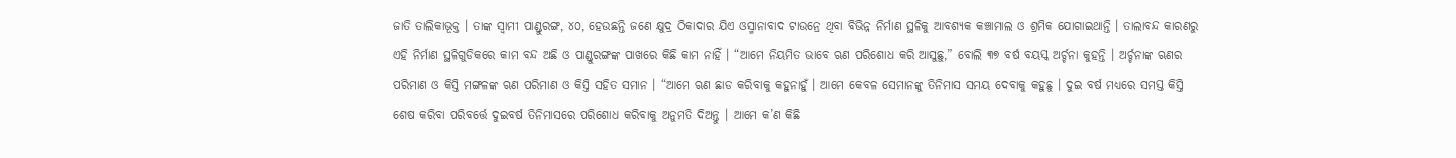ଜାତି ତାଲିକାଭୂକ୍ତ । ତାଙ୍କ ସ୍ୱାମୀ ପାଣ୍ଡୁରଙ୍ଗ, ୪୦, ହେଉଛନ୍ତି ଜଣେ କ୍ଷୁଦ୍ର ଠିକାଦାର ଯିଏ ଓସ୍ମାନାବାଦ ଟାଉନ୍ରେ ଥିବା ବିଭିନ୍ନ ନିର୍ମାଣ ସ୍ଥଳିକୁ ଆବଶ୍ୟକ କଞ୍ଚାମାଲ ଓ ଶ୍ରମିକ ଯୋଗାଇଥାନ୍ତି । ତାଲାବନ୍ଦ କାରଣରୁ ଏହି ନିର୍ମାଣ ସ୍ଥଳିଗୁଡିକରେ କାମ ବନ୍ଦ ଅଛି ଓ ପାଣ୍ଡୁରଙ୍ଗଙ୍କ ପାଖରେ କିଛି କାମ ନାହିଁ । “ଆମେ ନିୟମିତ ଭାବେ ଋଣ ପରିଶୋଧ କରି ଆସୁଛୁ,” ବୋଲି ୩୭ ବର୍ଷ ବୟସ୍କ ଅର୍ଚ୍ଚନା କୁହନ୍ତି । ଅର୍ଚ୍ଚନାଙ୍କ ଋଣର ପରିମାଣ ଓ କିସ୍ତି ମଙ୍ଗଳଙ୍କ ଋଣ ପରିମାଣ ଓ କିସ୍ତି ସହିତ ସମାନ । “ଆମେ ଋଣ ଛାଡ କରିବାକୁ କହୁନାହୁଁ । ଆମେ କେବଳ ସେମାନଙ୍କୁ ତିନିମାସ ସମୟ ଦେବାକୁ କହୁଛୁ । ଦୁଇ ବର୍ଷ ମଧ୍ୟରେ ସମସ୍ତ କିସ୍ତି ଶେଷ କରିବା ପରିବର୍ତ୍ତେ ଦୁଇବର୍ଷ ତିନିମାସରେ ପରିଶୋଧ କରିବାକୁ ଅନୁମତି ଦିଅନ୍ତୁ । ଆମେ କ’ଣ କିଛି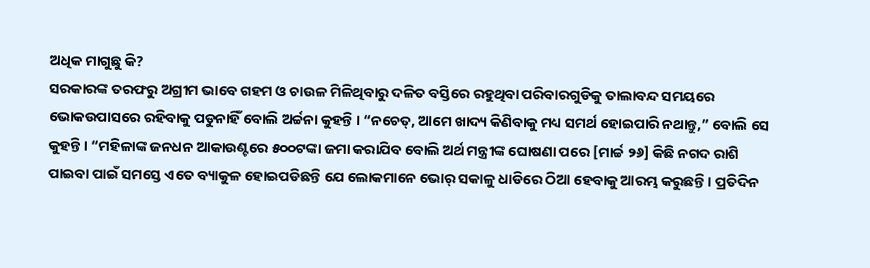ଅଧିକ ମାଗୁଛୁ କି?
ସରକାରଙ୍କ ତରଫରୁ ଅଗ୍ରୀମ ଭାବେ ଗହମ ଓ ଚାଉଳ ମିଳିଥିବାରୁ ଦଳିତ ବସ୍ତିରେ ରହୁଥିବା ପରିବାରଗୁଡିକୁ ତାଲାବନ୍ଦ ସମୟରେ ଭୋକଉପାସରେ ରହିବାକୁ ପଡୁନାହିଁ ବୋଲି ଅର୍ଚ୍ଚନା କୁହନ୍ତି । “ନଚେତ୍, ଆମେ ଖାଦ୍ୟ କିଣିବାକୁ ମଧ୍ୟ ସମର୍ଥ ହୋଇପାରି ନଥାନ୍ତୁ,” ବୋଲି ସେ କୁହନ୍ତି । “ମହିଳାଙ୍କ ଜନଧନ ଆକାଉଣ୍ଟରେ ୫୦୦ଟଙ୍କା ଜମା କରାଯିବ ବୋଲି ଅର୍ଥ ମନ୍ତ୍ରୀଙ୍କ ଘୋଷଣା ପରେ [ମାର୍ଚ୍ଚ ୨୬] କିଛି ନଗଦ ରାଶି ପାଇବା ପାଇଁ ସମସ୍ତେ ଏତେ ବ୍ୟାକୁଳ ହୋଇପଡିଛନ୍ତି ଯେ ଲୋକମାନେ ଭୋର୍ ସକାଳୁ ଧାଡିରେ ଠିଆ ହେବାକୁ ଆରମ୍ଭ କରୁଛନ୍ତି । ପ୍ରତିଦିନ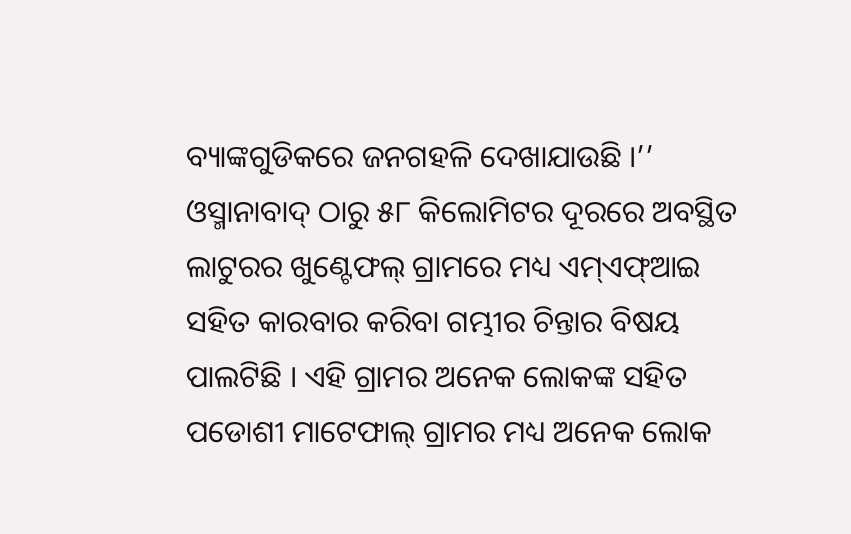ବ୍ୟାଙ୍କଗୁଡିକରେ ଜନଗହଳି ଦେଖାଯାଉଛି ।’’
ଓସ୍ମାନାବାଦ୍ ଠାରୁ ୫୮ କିଲୋମିଟର ଦୂରରେ ଅବସ୍ଥିତ ଲାଟୁରର ଖୁଣ୍ଟେଫଲ୍ ଗ୍ରାମରେ ମଧ୍ୟ ଏମ୍ଏଫ୍ଆଇ ସହିତ କାରବାର କରିବା ଗମ୍ଭୀର ଚିନ୍ତାର ବିଷୟ ପାଲଟିଛି । ଏହି ଗ୍ରାମର ଅନେକ ଲୋକଙ୍କ ସହିତ ପଡୋଶୀ ମାଟେଫାଲ୍ ଗ୍ରାମର ମଧ୍ୟ ଅନେକ ଲୋକ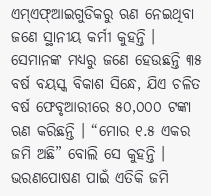ଏମ୍ଏଫ୍ଆଇଗୁଡିକରୁ ଋଣ ନେଇଥିବା ଜଣେ ସ୍ଥାନୀୟ କର୍ମୀ କୁହନ୍ତି । ସେମାନଙ୍କ ମଧ୍ୟରୁ ଜଣେ ହେଉଛନ୍ତି ୩୫ ବର୍ଷ ବୟସ୍କ ବିକାଶ ସିନ୍ଧେ, ଯିଏ ଚଳିତ ବର୍ଷ ଫେବୃଆରୀରେ ୫୦,୦୦୦ ଟଙ୍କା ଋଣ କରିଛନ୍ତି । “ମୋର ୧.୫ ଏକର ଜମି ଅଛି” ବୋଲି ସେ କୁହନ୍ତି । ଭରଣପୋଷଣ ପାଇଁ ଏତିକି ଜମି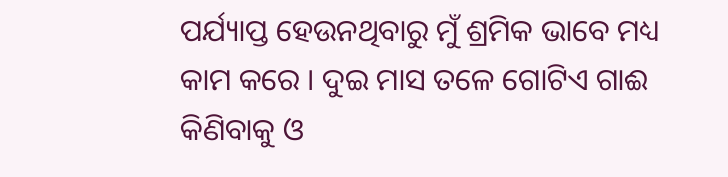ପର୍ଯ୍ୟାପ୍ତ ହେଉନଥିବାରୁ ମୁଁ ଶ୍ରମିକ ଭାବେ ମଧ୍ୟ କାମ କରେ । ଦୁଇ ମାସ ତଳେ ଗୋଟିଏ ଗାଈ କିଣିବାକୁ ଓ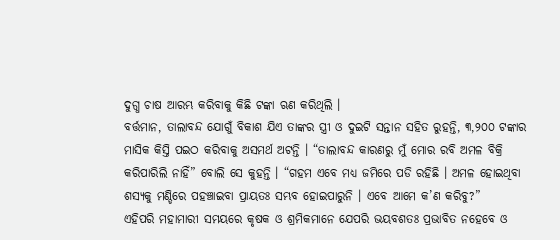ଦୁଗ୍ଧ ଚାଷ ଆରମ୍ଭ କରିବାକୁ କିଛି ଟଙ୍କା ଋଣ କରିଥିଲି ।
ବର୍ତ୍ତମାନ, ତାଲାବନ୍ଦ ଯୋଗୁଁ ବିକାଶ ଯିଏ ତାଙ୍କର ସ୍ତ୍ରୀ ଓ ଦୁଇଟି ସନ୍ତାନ ସହିତ ରୁହନ୍ତି, ୩,୨୦୦ ଟଙ୍କାର ମାସିକ କିସ୍ତି ପଇଠ କରିବାକୁ ଅସମର୍ଥ ଅଟନ୍ତି । “ତାଲାବନ୍ଦ କାରଣରୁ ମୁଁ ମୋର ରବି ଅମଳ ବିକ୍ରି କରିପାରିଲି ନାହିଁ” ବୋଲି ସେ କୁହନ୍ତି । “ଗହମ ଏବେ ମଧ୍ୟ ଜମିରେ ପଡି ରହିଛି । ଅମଳ ହୋଇଥିବା ଶସ୍ୟକୁ ମଣ୍ଡିରେ ପହଞ୍ଚାଇବା ପ୍ରାୟତଃ ସମ୍ଭବ ହୋଇପାରୁନି । ଏବେ ଆମେ କ’ଣ କରିବୁ?”
ଏହିପରି ମହାମାରୀ ସମୟରେ କୃଷକ ଓ ଶ୍ରମିକମାନେ ଯେପରି ଭୟବଶତଃ ପ୍ରଭାବିତ ନହେବେ ଓ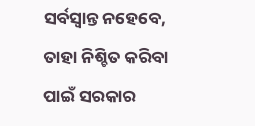ସର୍ବସ୍ୱାନ୍ତ ନହେବେ, ତାହା ନିଶ୍ଚିତ କରିବା ପାଇଁ ସରକାର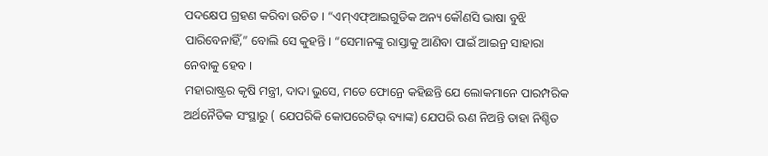ପଦକ୍ଷେପ ଗ୍ରହଣ କରିବା ଉଚିତ । “ଏମ୍ଏଫ୍ଆଇଗୁଡିକ ଅନ୍ୟ କୌଣସି ଭାଷା ବୁଝି ପାରିବେନାହିଁ,” ବୋଲି ସେ କୁହନ୍ତି । “ସେମାନଙ୍କୁ ରାସ୍ତାକୁ ଆଣିବା ପାଇଁ ଆଇନ୍ର ସାହାରା ନେବାକୁ ହେବ ।
ମହାରାଷ୍ଟ୍ରର କୃଷି ମନ୍ତ୍ରୀ, ଦାଦା ଭୁସେ, ମତେ ଫୋନ୍ରେ କହିଛନ୍ତି ଯେ ଲୋକମାନେ ପାରମ୍ପରିକ ଅର୍ଥନୈତିକ ସଂସ୍ଥାରୁ ( ଯେପରିକି କୋପରେଟିଭ୍ ବ୍ୟାଙ୍କ) ଯେପରି ଋଣ ନିଅନ୍ତି ତାହା ନିଶ୍ଚିତ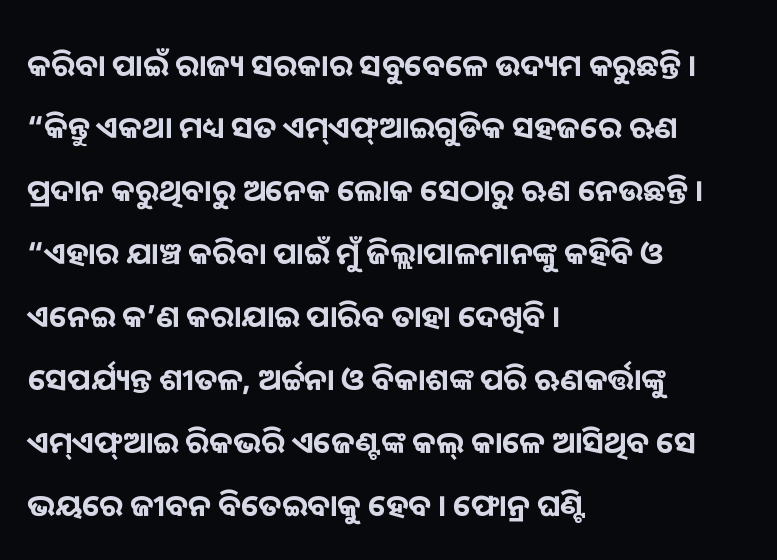କରିବା ପାଇଁ ରାଜ୍ୟ ସରକାର ସବୁବେଳେ ଉଦ୍ୟମ କରୁଛନ୍ତି । “କିନ୍ତୁ ଏକଥା ମଧ୍ୟ ସତ ଏମ୍ଏଫ୍ଆଇଗୁଡିକ ସହଜରେ ଋଣ ପ୍ରଦାନ କରୁଥିବାରୁ ଅନେକ ଲୋକ ସେଠାରୁ ଋଣ ନେଉଛନ୍ତି । “ଏହାର ଯାଞ୍ଚ କରିବା ପାଇଁ ମୁଁ ଜିଲ୍ଲାପାଳମାନଙ୍କୁ କହିବି ଓ ଏନେଇ କ’ଣ କରାଯାଇ ପାରିବ ତାହା ଦେଖିବି ।
ସେପର୍ଯ୍ୟନ୍ତ ଶୀତଳ, ଅର୍ଚ୍ଚନା ଓ ବିକାଶଙ୍କ ପରି ଋଣକର୍ତ୍ତାଙ୍କୁ ଏମ୍ଏଫ୍ଆଇ ରିକଭରି ଏଜେଣ୍ଟଙ୍କ କଲ୍ କାଳେ ଆସିଥିବ ସେ ଭୟରେ ଜୀବନ ବିତେଇବାକୁ ହେବ । ଫୋନ୍ର ଘଣ୍ଟି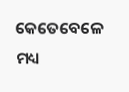କେତେବେଳେ ମଧ୍ୟ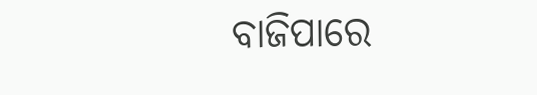ବାଜିପାରେ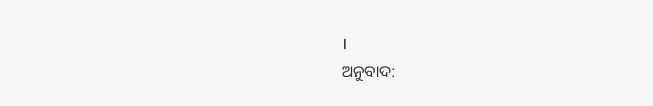।
ଅନୁବାଦ: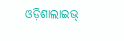ଓଡ଼ିଶାଲାଇଭ୍